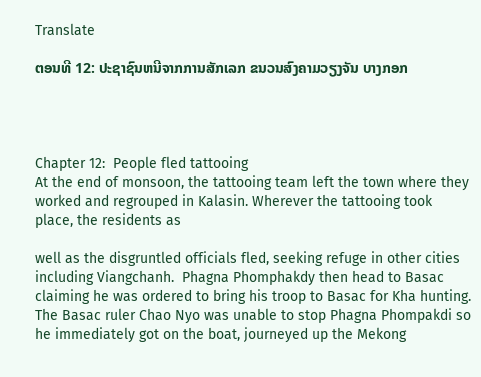Translate

ຕອນທີ 12: ປະຊາຊົນຫນີຈາກການສັກເລກ ຂນວນສົງຄາມວຽງຈັນ ບາງກອກ




Chapter 12:  People fled tattooing
At the end of monsoon, the tattooing team left the town where they worked and regrouped in Kalasin. Wherever the tattooing took place, the residents as

well as the disgruntled officials fled, seeking refuge in other cities including Viangchanh.  Phagna Phomphakdy then head to Basac claiming he was ordered to bring his troop to Basac for Kha hunting.  The Basac ruler Chao Nyo was unable to stop Phagna Phompakdi so he immediately got on the boat, journeyed up the Mekong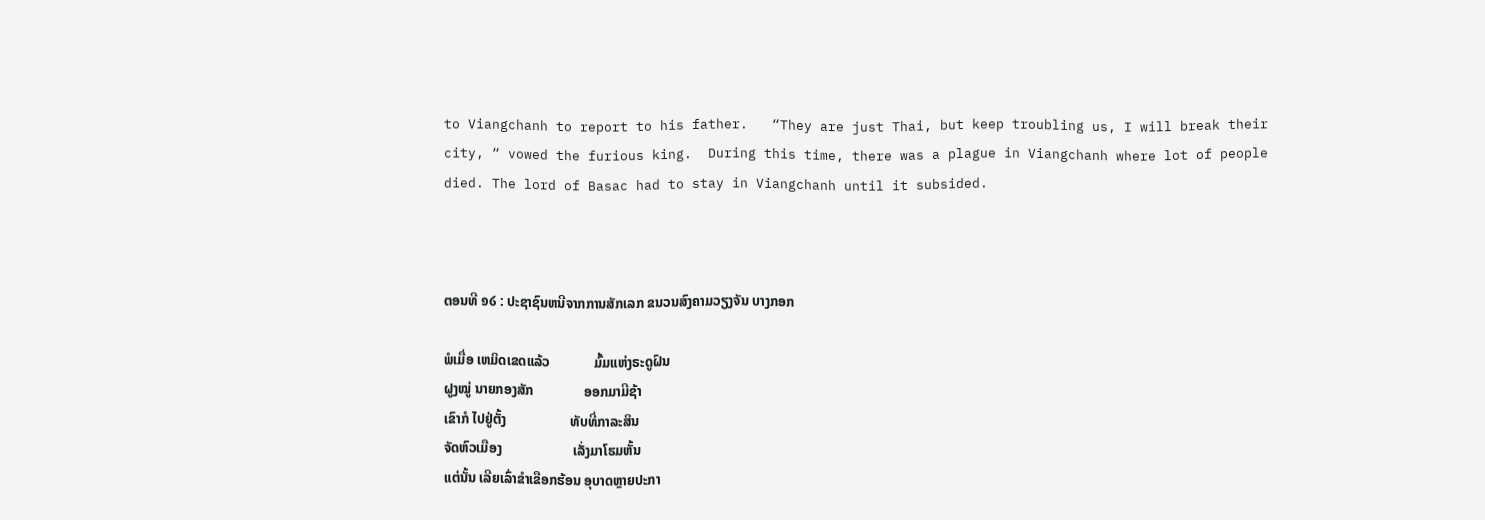to Viangchanh to report to his father.   “They are just Thai, but keep troubling us, I will break their city, “ vowed the furious king.  During this time, there was a plague in Viangchanh where lot of people died. The lord of Basac had to stay in Viangchanh until it subsided.



ຕອນທີ ໑໒ : ປະຊາຊົນຫນີຈາກການສັກເລກ ຂນວນສົງຄາມວຽງຈັນ ບາງກອກ

ພໍເມື່ອ ເຫມິດເຂດແລ້ວ             ມົ້ມແຫ່ງຣະດູຝົນ
ຝູງໝູ່ ນາຍກອງສັກ               ອອກມາມີຊ້າ
ເຂົາກໍ ໄປຢູ່ຕັ້ງ                   ທັບທີ່ກາລະສິນ
ຈັດຫົວເມືອງ                     ເລັ່ງມາໂຮມຫັ້ນ
ແຕ່ນັ້ນ ເລີຍເລົ່າຂຳເຂືອກຮ້ອນ ອຸບາດຫຼາຍປະກາ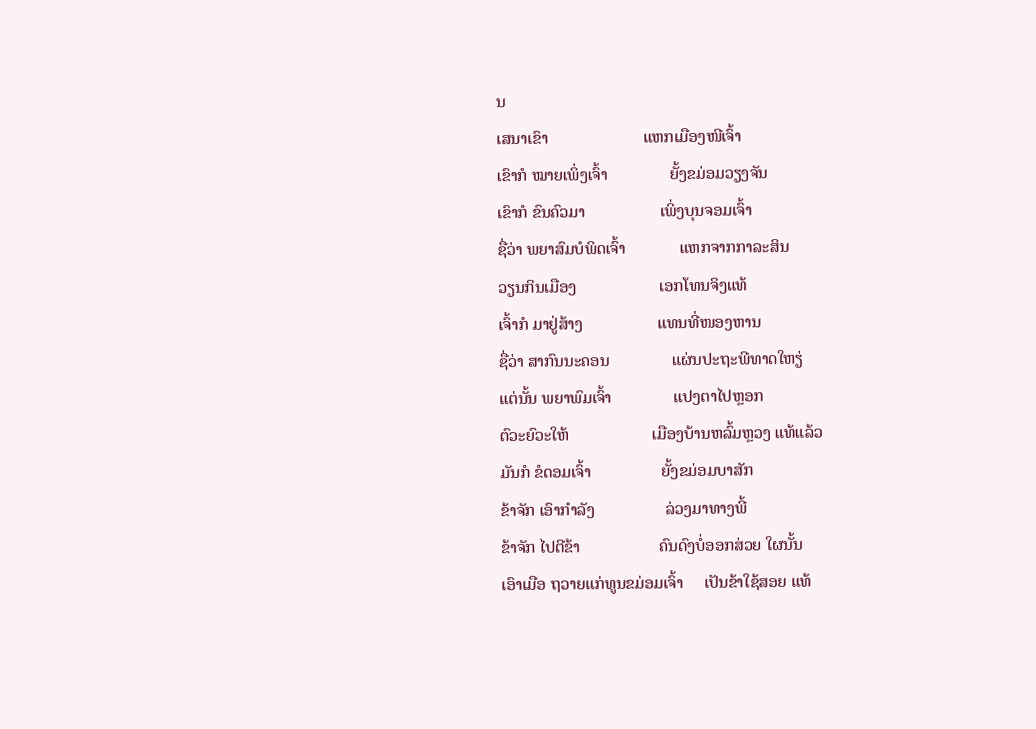ນ
ເສນາເຂົາ                       ແຫກເມືອງໜີເຈົ້າ
ເຂົາກໍ ໝາຍເພິ່ງເຈົ້າ               ຍັ້ງຂມ່ອມວຽງຈັນ
ເຂົາກໍ ຂົນຄົວມາ                  ເພິ່ງບຸນຈອມເຈົ້າ
ຊື່ວ່າ ພຍາສົມບໍພິດເຈົ້າ             ແຫກຈາກກາລະສິນ
ວຽນກິນເມືອງ                    ເອກໂທນຈິງແທ້
ເຈົ້າກໍ ມາຢູ່ສ້າງ                  ແທນທີ່ໜອງຫານ
ຊື່ວ່າ ສາກົນນະຄອນ               ແຜ່ນປະຖະພີທາດໃຫຽ່
ແຕ່ນັ້ນ ພຍາພົມເຈົ້າ               ແປງຕາໄປຫຼອກ
ຕົວະຍົວະໃຫ້                    ເມືອງບ້ານຫລົ້ມຫຼວງ ແທ້ແລ້ວ
ມັນກໍ ຂໍດອມເຈົ້າ                 ຍັ້ງຂມ່ອມບາສັກ
ຂ້າຈັກ ເອົາກຳລັງ                 ລ່ວງມາທາງພີ້
ຂ້າຈັກ ໄປຕີຂ້າ                   ຄົນດົງບໍ່ອອກສ່ວຍ ໃຜນັ້ນ
ເອົາເມືອ ຖວາຍແກ່ທູນຂມ່ອມເຈົ້າ     ເປັນຂ້າໃຊ້ສອຍ ແທ້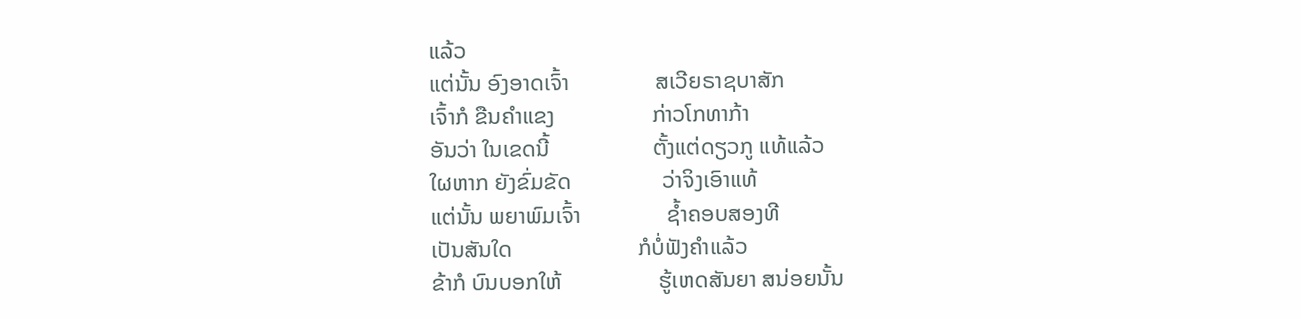ແລ້ວ
ແຕ່ນັ້ນ ອົງອາດເຈົ້າ               ສເວີຍຣາຊບາສັກ
ເຈົ້າກໍ ຂືນຄຳແຂງ                 ກ່າວໂກທາກ້າ
ອັນວ່າ ໃນເຂດນີ້                  ຕັ້ງແຕ່ດຽວກູ ແທ້ແລ້ວ
ໃຜຫາກ ຍັງຂົ່ມຂັດ                ວ່າຈິງເອົາແທ້
ແຕ່ນັ້ນ ພຍາພົມເຈົ້າ               ຊ້ຳຄອບສອງທີ
ເປັນສັນໃດ                      ກໍບໍ່ຟັງຄຳແລ້ວ
ຂ້າກໍ ບົນບອກໃຫ້                 ຮູ້ເຫດສັນຍາ ສນ່ອຍນັ້ນ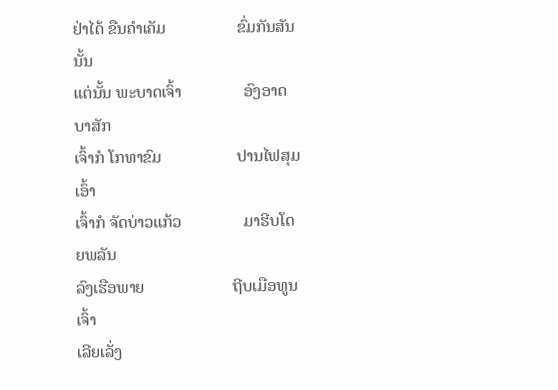ຢ່າໄດ້ ຂືນຄຳເຄັມ                 ຂົ່ມກັນສັນນັ້ນ
ແຕ່ນັ້ນ ພະບາດເຈົ້າ               ອົງອາດບາສັກ
ເຈົ້າກໍ ໂກທາຂົມ                  ປານໄຟສຸມເອົ້າ
ເຈົ້າກໍ ຈັດບ່າວແກ້ວ               ມາຮີບໂດຍພລັນ
ລົງເຮືອພາຍ                     ຖີບເມືອທູນເຈົ້າ
ເລີຍເລັ່ງ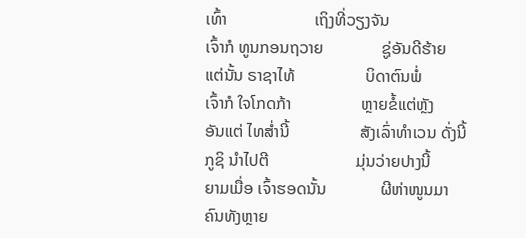ເທົ້າ                     ເຖິງທີ່ວຽງຈັນ
ເຈົ້າກໍ ທູນກອນຖວາຍ              ຊູ່ອັນດີຮ້າຍ
ແຕ່ນັ້ນ ຣາຊາໄທ້                 ບິດາຕົນພໍ່
ເຈົ້າກໍ ໃຈໂກດກ້າ                 ຫຼາຍຂໍ້ແຕ່ຫຼັງ
ອັນແຕ່ ໄທສ່ຳນີ້                 ສັງເລົ່າທຳເວນ ດັ່ງນີ້
ກູຊິ ນຳໄປຕີ                     ມຸ່ນວ່າຍປາງນີ້
ຍາມເມື່ອ ເຈົ້າຮອດນັ້ນ             ຜີຫ່າໜູນມາ
ຄົນທັງຫຼາຍ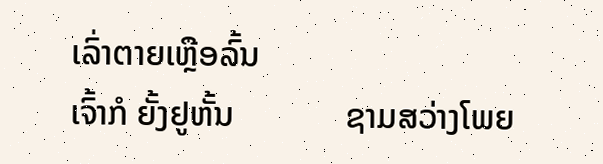ເລົ່າຕາຍເຫຼືອລົ້ນ
ເຈົ້າກໍ ຍັ້ງຢູຫັ້ນ             ຊາມສວ່າງໂພຍ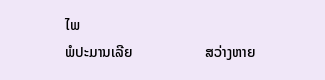ໄພ
ພໍປະມານເລີຍ                    ສວ່າງຫາຍ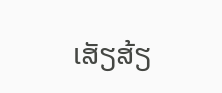ເສັຽສ້ຽ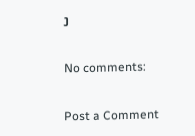ງ

No comments:

Post a Comment